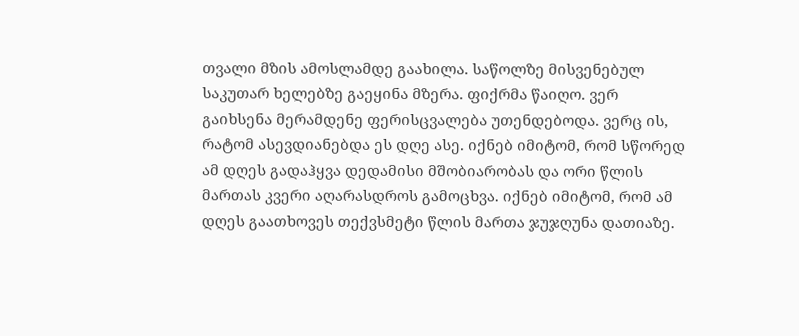თვალი მზის ამოსლამდე გაახილა. საწოლზე მისვენებულ საკუთარ ხელებზე გაეყინა მზერა. ფიქრმა წაიღო. ვერ გაიხსენა მერამდენე ფერისცვალება უთენდებოდა. ვერც ის, რატომ ასევდიანებდა ეს დღე ასე. იქნებ იმიტომ, რომ სწორედ ამ დღეს გადაჰყვა დედამისი მშობიარობას და ორი წლის მართას კვერი აღარასდროს გამოცხვა. იქნებ იმიტომ, რომ ამ დღეს გაათხოვეს თექვსმეტი წლის მართა ჯუჯღუნა დათიაზე.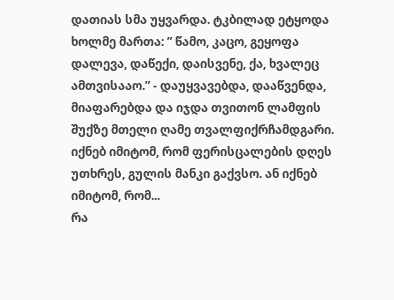დათიას სმა უყვარდა. ტკბილად ეტყოდა ხოლმე მართა: ” წამო, კაცო, გეყოფა დალევა, დაწექი, დაისვენე, ქა, ხვალეც ამთვისააო.” - დაუყვავებდა, დააწვენდა, მიაფარებდა და იჯდა თვითონ ლამფის შუქზე მთელი ღამე თვალფიქრჩამდგარი. იქნებ იმიტომ, რომ ფერისცალების დღეს უთხრეს, გულის მანკი გაქვსო. ან იქნებ იმიტომ, რომ...
რა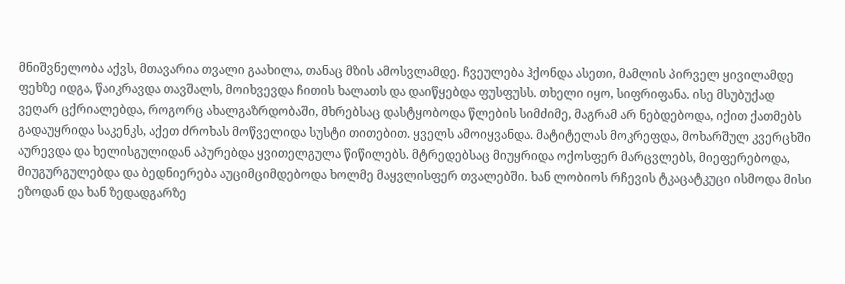მნიშვნელობა აქვს, მთავარია თვალი გაახილა, თანაც მზის ამოსვლამდე. ჩვეულება ჰქონდა ასეთი, მამლის პირველ ყივილამდე ფეხზე იდგა, წაიკრავდა თავშალს, მოიხვევდა ჩითის ხალათს და დაიწყებდა ფუსფუსს. თხელი იყო, სიფრიფანა. ისე მსუბუქად ვეღარ ცქრიალებდა, როგორც ახალგაზრდობაში, მხრებსაც დასტყობოდა წლების სიმძიმე, მაგრამ არ ნებდებოდა, იქით ქათმებს გადაუყრიდა საკენკს, აქეთ ძროხას მოწველიდა სუსტი თითებით. ყველს ამოიყვანდა. მატიტელას მოკრეფდა, მოხარშულ კვერცხში აურევდა და ხელისგულიდან აპურებდა ყვითელგულა წიწილებს. მტრედებსაც მიუყრიდა ოქოსფერ მარცვლებს, მიეფერებოდა, მიუგურგულებდა და ბედნიერება აუციმციმდებოდა ხოლმე მაყვლისფერ თვალებში. ხან ლობიოს რჩევის ტკაცატკუცი ისმოდა მისი ეზოდან და ხან ზედადგარზე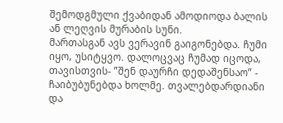შემოდგმული ქვაბიდან ამოდიოდა ბალის ან ლეღვის მურაბის სუნი.
მართასგან ავს ვერავინ გაიგონებდა. ჩუმი იყო, უსიტყვო. დალოცვაც ჩუმად იცოდა, თავისთვის- ”შენ დაურჩი დედაშენსაო” - ჩაიბუბუნებდა ხოლმე. თვალებდარდიანი და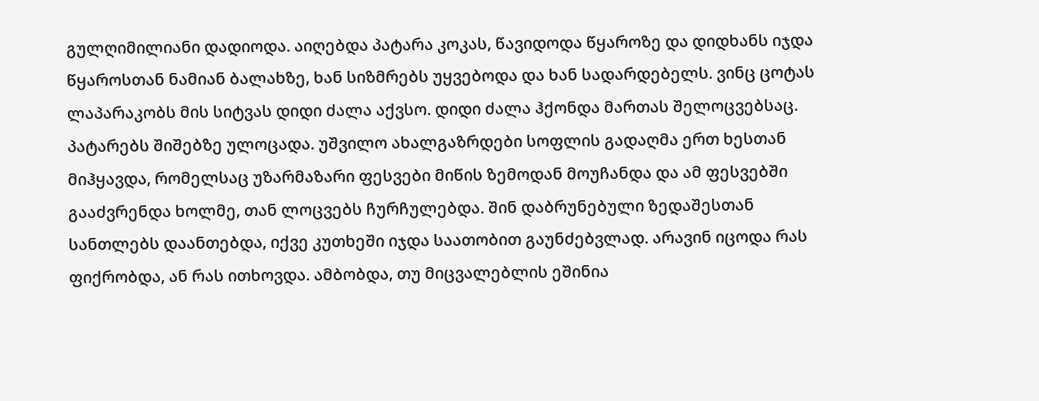გულღიმილიანი დადიოდა. აიღებდა პატარა კოკას, წავიდოდა წყაროზე და დიდხანს იჯდა წყაროსთან ნამიან ბალახზე, ხან სიზმრებს უყვებოდა და ხან სადარდებელს. ვინც ცოტას ლაპარაკობს მის სიტვას დიდი ძალა აქვსო. დიდი ძალა ჰქონდა მართას შელოცვებსაც. პატარებს შიშებზე ულოცადა. უშვილო ახალგაზრდები სოფლის გადაღმა ერთ ხესთან მიჰყავდა, რომელსაც უზარმაზარი ფესვები მიწის ზემოდან მოუჩანდა და ამ ფესვებში გააძვრენდა ხოლმე, თან ლოცვებს ჩურჩულებდა. შინ დაბრუნებული ზედაშესთან სანთლებს დაანთებდა, იქვე კუთხეში იჯდა საათობით გაუნძებვლად. არავინ იცოდა რას ფიქრობდა, ან რას ითხოვდა. ამბობდა, თუ მიცვალებლის ეშინია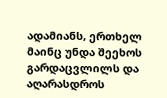ადამიანს, ერთხელ მაინც უნდა შეეხოს გარდაცვლილს და აღარასდროს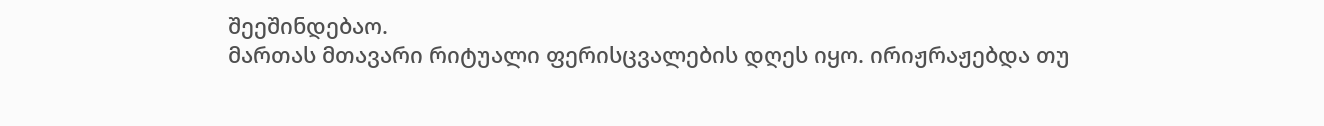შეეშინდებაო.
მართას მთავარი რიტუალი ფერისცვალების დღეს იყო. ირიჟრაჟებდა თუ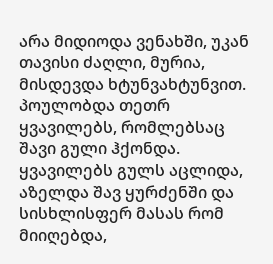არა მიდიოდა ვენახში, უკან თავისი ძაღლი, მურია, მისდევდა ხტუნვახტუნვით. პოულობდა თეთრ ყვავილებს, რომლებსაც შავი გული ჰქონდა. ყვავილებს გულს აცლიდა, აზელდა შავ ყურძენში და სისხლისფერ მასას რომ მიიღებდა,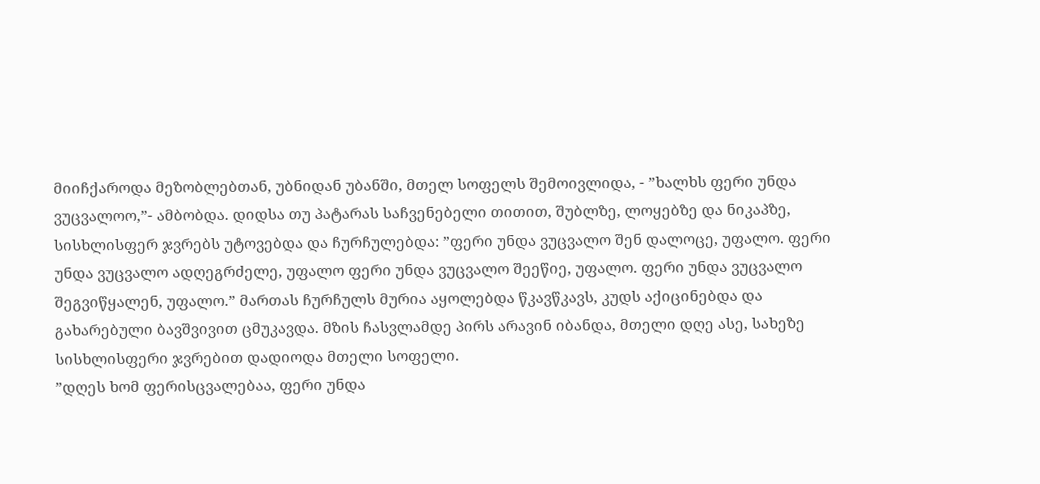მიიჩქაროდა მეზობლებთან, უბნიდან უბანში, მთელ სოფელს შემოივლიდა, - ”ხალხს ფერი უნდა ვუცვალოო,”- ამბობდა. დიდსა თუ პატარას საჩვენებელი თითით, შუბლზე, ლოყებზე და ნიკაპზე, სისხლისფერ ჯვრებს უტოვებდა და ჩურჩულებდა: ”ფერი უნდა ვუცვალო შენ დალოცე, უფალო. ფერი უნდა ვუცვალო ადღეგრძელე, უფალო ფერი უნდა ვუცვალო შეეწიე, უფალო. ფერი უნდა ვუცვალო შეგვიწყალენ, უფალო.” მართას ჩურჩულს მურია აყოლებდა წკავწკავს, კუდს აქიცინებდა და გახარებული ბავშვივით ცმუკავდა. მზის ჩასვლამდე პირს არავინ იბანდა, მთელი დღე ასე, სახეზე სისხლისფერი ჯვრებით დადიოდა მთელი სოფელი.
”დღეს ხომ ფერისცვალებაა, ფერი უნდა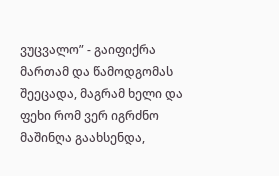ვუცვალო” - გაიფიქრა მართამ და წამოდგომას შეეცადა, მაგრამ ხელი და ფეხი რომ ვერ იგრძნო მაშინღა გაახსენდა,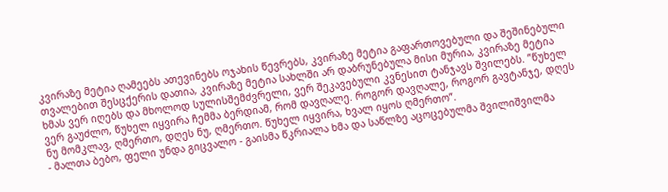კვირაზე მეტია ღამეებს ათევინებს ოჯახის წევრებს, კვირაზე მეტია გაფართოვებული და შეშინებული თვალებით შესცქერის დათია, კვირაზე მეტია სახლში არ დაბრუნებულა მისი მურია, კვირაზე მეტია ხმას ვერ იღებს და მხოლოდ სულისშემძვრელი, ვერ შეკავებული კვნესით ტანჯავს შვილებს. ”წუხელ ვერ გაუძლო, წუხელ იყვირა ჩემმა ბერდიამ, რომ დავღალე. როგორ დავღალე, როგორ გავტანჯე, დღეს ნუ მომკლავ, ღმერთო, დღეს ნუ, ღმერთო. წუხელ იყვირა, ხვალ იყოს ღმერთო”.
- მალთა ბებო, ფელი უნდა გიცვალო - გაისმა წკრიალა ხმა და საწლზე აცოცებულმა შვილიშვილმა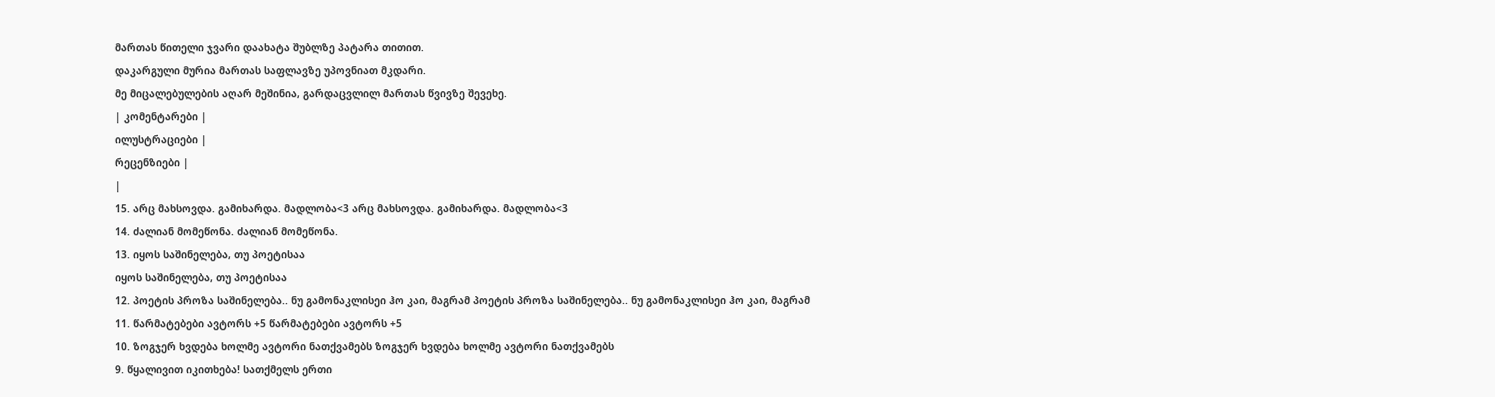მართას წითელი ჯვარი დაახატა შუბლზე პატარა თითით.
დაკარგული მურია მართას საფლავზე უპოვნიათ მკდარი.
მე მიცალებულების აღარ მეშინია, გარდაცვლილ მართას წვივზე შევეხე.
| კომენტარები |
ილუსტრაციები |
რეცენზიები |
|
15. არც მახსოვდა. გამიხარდა. მადლობა<3 არც მახსოვდა. გამიხარდა. მადლობა<3
14. ძალიან მომეწონა. ძალიან მომეწონა.
13. იყოს საშინელება, თუ პოეტისაა
იყოს საშინელება, თუ პოეტისაა
12. პოეტის პროზა საშინელება.. ნუ გამონაკლისეი ჰო კაი, მაგრამ პოეტის პროზა საშინელება.. ნუ გამონაკლისეი ჰო კაი, მაგრამ
11. წარმატებები ავტორს +5 წარმატებები ავტორს +5
10. ზოგჯერ ხვდება ხოლმე ავტორი ნათქვამებს ზოგჯერ ხვდება ხოლმე ავტორი ნათქვამებს
9. წყალივით იკითხება! სათქმელს ერთი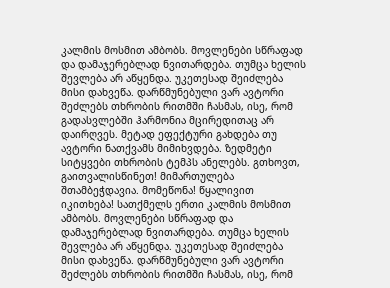კალმის მოსმით ამბობს. მოვლენები სწრაფად და დამაჯერებლად ნვითარდება. თუმცა ხელის შევლება არ აწყენდა. უკეთესად შეიძლება მისი დახვეწა. დარწმუნებული ვარ ავტორი შეძლებს თხრობის რითმში ჩასმას, ისე, რომ გადასვლებში ჰარმონია მცირედითაც არ დაირღვეს. მეტად ეფექტური გახდება თუ ავტორი ნათქვამს მიმიხვდება. ზედმეტი სიტყვები თხრობის ტემპს ანელებს. გთხოვთ, გაითვალისწინეთ! მიმართულება შთამბეჭდავია. მომეწონა! წყალივით იკითხება! სათქმელს ერთი კალმის მოსმით ამბობს. მოვლენები სწრაფად და დამაჯერებლად ნვითარდება. თუმცა ხელის შევლება არ აწყენდა. უკეთესად შეიძლება მისი დახვეწა. დარწმუნებული ვარ ავტორი შეძლებს თხრობის რითმში ჩასმას, ისე, რომ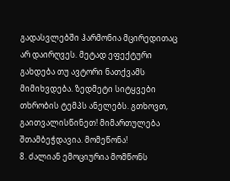გადასვლებში ჰარმონია მცირედითაც არ დაირღვეს. მეტად ეფექტური გახდება თუ ავტორი ნათქვამს მიმიხვდება. ზედმეტი სიტყვები თხრობის ტემპს ანელებს. გთხოვთ, გაითვალისწინეთ! მიმართულება შთამბეჭდავია. მომეწონა!
8. ძალიან ემოციურია მომწონს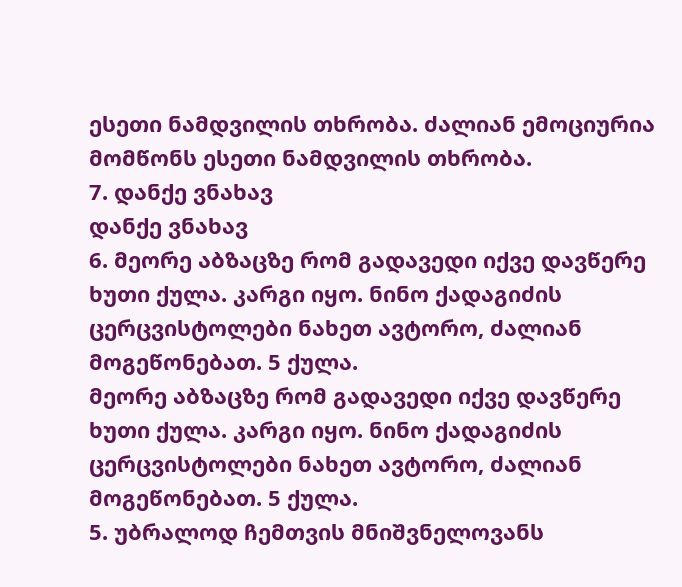ესეთი ნამდვილის თხრობა. ძალიან ემოციურია მომწონს ესეთი ნამდვილის თხრობა.
7. დანქე ვნახავ
დანქე ვნახავ
6. მეორე აბზაცზე რომ გადავედი იქვე დავწერე ხუთი ქულა. კარგი იყო. ნინო ქადაგიძის ცერცვისტოლები ნახეთ ავტორო, ძალიან მოგეწონებათ. 5 ქულა.
მეორე აბზაცზე რომ გადავედი იქვე დავწერე ხუთი ქულა. კარგი იყო. ნინო ქადაგიძის ცერცვისტოლები ნახეთ ავტორო, ძალიან მოგეწონებათ. 5 ქულა.
5. უბრალოდ ჩემთვის მნიშვნელოვანს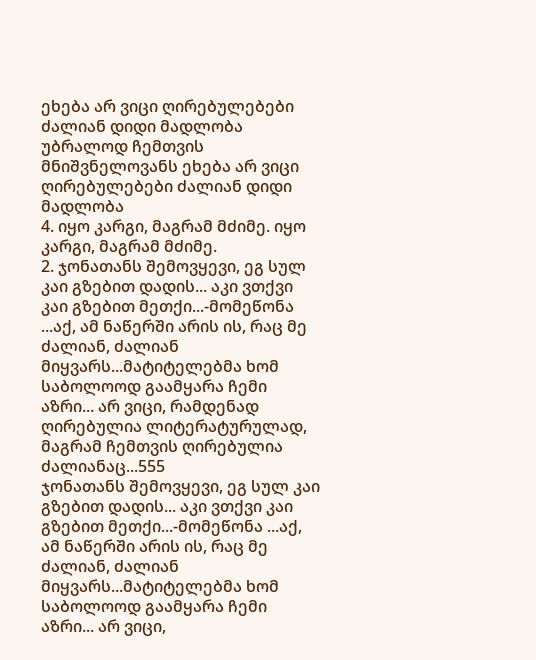ეხება არ ვიცი ღირებულებები ძალიან დიდი მადლობა უბრალოდ ჩემთვის მნიშვნელოვანს ეხება არ ვიცი ღირებულებები ძალიან დიდი მადლობა
4. იყო კარგი, მაგრამ მძიმე. იყო კარგი, მაგრამ მძიმე.
2. ჯონათანს შემოვყევი, ეგ სულ კაი გზებით დადის... აკი ვთქვი კაი გზებით მეთქი...-მომეწონა ...აქ, ამ ნაწერში არის ის, რაც მე ძალიან, ძალიან მიყვარს...მატიტელებმა ხომ საბოლოოდ გაამყარა ჩემი აზრი... არ ვიცი, რამდენად ღირებულია ლიტერატურულად, მაგრამ ჩემთვის ღირებულია ძალიანაც...555
ჯონათანს შემოვყევი, ეგ სულ კაი გზებით დადის... აკი ვთქვი კაი გზებით მეთქი...-მომეწონა ...აქ, ამ ნაწერში არის ის, რაც მე ძალიან, ძალიან მიყვარს...მატიტელებმა ხომ საბოლოოდ გაამყარა ჩემი აზრი... არ ვიცი,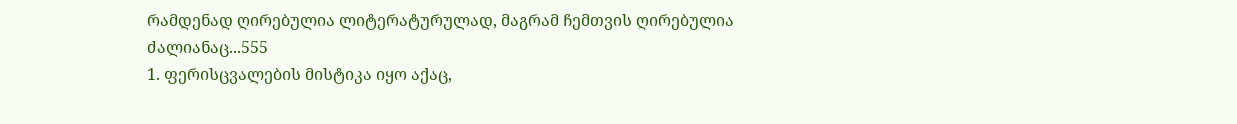რამდენად ღირებულია ლიტერატურულად, მაგრამ ჩემთვის ღირებულია ძალიანაც...555
1. ფერისცვალების მისტიკა იყო აქაც,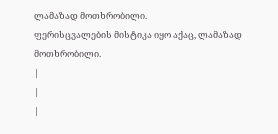ლამაზად მოთხრობილი.
ფერისცვალების მისტიკა იყო აქაც, ლამაზად მოთხრობილი.
|
|
|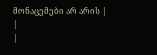მონაცემები არ არის |
|
|